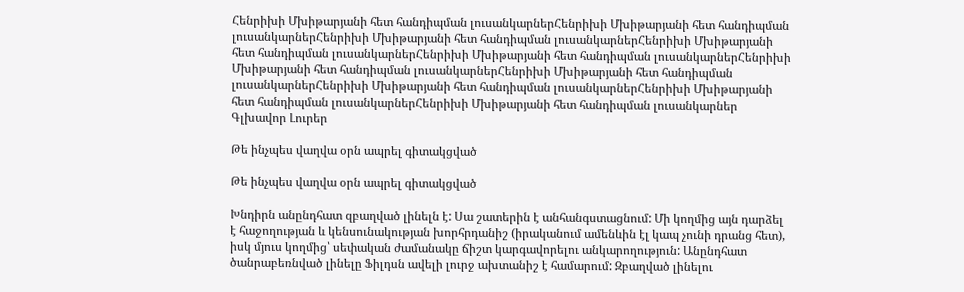Հենրիխի Մխիթարյանի հետ հանդիպման լուսանկարներՀենրիխի Մխիթարյանի հետ հանդիպման լուսանկարներՀենրիխի Մխիթարյանի հետ հանդիպման լուսանկարներՀենրիխի Մխիթարյանի հետ հանդիպման լուսանկարներՀենրիխի Մխիթարյանի հետ հանդիպման լուսանկարներՀենրիխի Մխիթարյանի հետ հանդիպման լուսանկարներՀենրիխի Մխիթարյանի հետ հանդիպման լուսանկարներՀենրիխի Մխիթարյանի հետ հանդիպման լուսանկարներՀենրիխի Մխիթարյանի հետ հանդիպման լուսանկարներՀենրիխի Մխիթարյանի հետ հանդիպման լուսանկարներ
Գլխավոր Լուրեր

Թե ինչպես վաղվա օրն ապրել գիտակցված

Թե ինչպես վաղվա օրն ապրել գիտակցված

Խնդիրն անընդհատ զբաղված լինելն է: Սա շատերին է անհանգստացնում: Մի կողմից այն դարձել է հաջողության և կենսունակության խորհրդանիշ (իրականում ամենևին էլ կապ չունի դրանց հետ), իսկ մյուս կողմից՝ սեփական ժամանակը ճիշտ կարգավորելու անկարողություն: Անընդհատ ծանրաբեռնված լինելը Ֆիլդսն ավելի լուրջ ախտանիշ է համարում: Զբաղված լինելու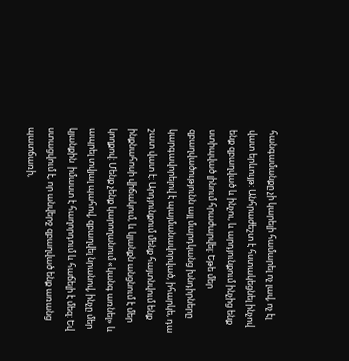հանգամանքը չի կարելի համարել ոչ լավ, ոչ էլ վատ երևույթ: Անհրաժեշտ է հստակեցնել ինչով ենք զբաղված և ինչու, և արդյունքում ինչից ենք ստիպված լինում հրաժարվել: Եթե մեր զբաղվածությունն այլ մարդկանց խնդիրները կարգավորելով է պայմանավորված, իհարկե, դա շատ վատ է: Արդյունքում մենք հայտնվում ենք ինքնահոսի վիճակում, և կյանքն անցնում է մեր կողքով: Մենք չենք կարողանում «կանգ առնել» և ապրել տվյալ պահով, զբաղվել նրանով, ինչը մեր կյանքին  իմաստ է հաղորդում և հաճելի է մեզ: Եվ ստացվում է, որ անվերջ զբաղված ենք առանց պատճառի,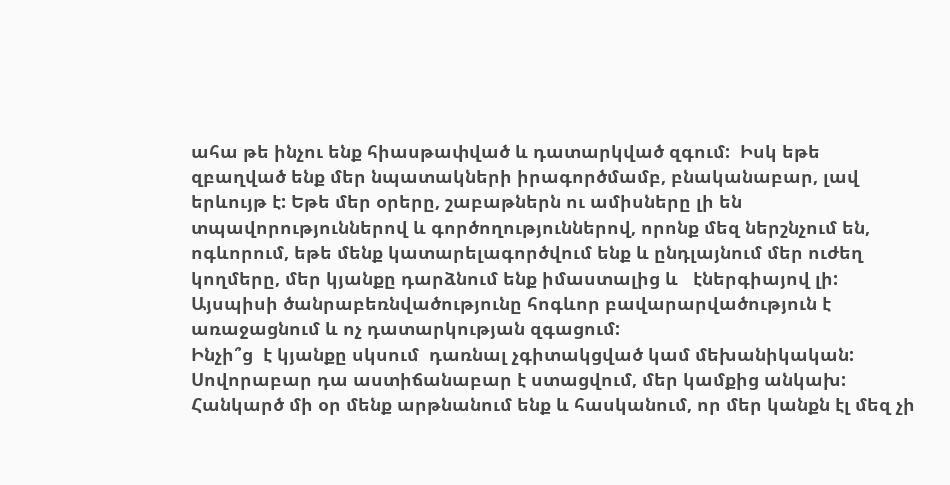ահա թե ինչու ենք հիասթափված և դատարկված զգում:  Իսկ եթե զբաղված ենք մեր նպատակների իրագործմամբ, բնականաբար, լավ երևույթ է: Եթե մեր օրերը, շաբաթներն ու ամիսները լի են տպավորություններով և գործողություններով, որոնք մեզ ներշնչում են, ոգևորում, եթե մենք կատարելագործվում ենք և ընդլայնում մեր ուժեղ կողմերը, մեր կյանքը դարձնում ենք իմաստալից և   էներգիայով լի:  Այսպիսի ծանրաբեռնվածությունը հոգևոր բավարարվածություն է առաջացնում և ոչ դատարկության զգացում:
Ինչի՞ց  է կյանքը սկսում  դառնալ չգիտակցված կամ մեխանիկական: Սովորաբար դա աստիճանաբար է ստացվում, մեր կամքից անկախ: Հանկարծ մի օր մենք արթնանում ենք և հասկանում, որ մեր կանքն էլ մեզ չի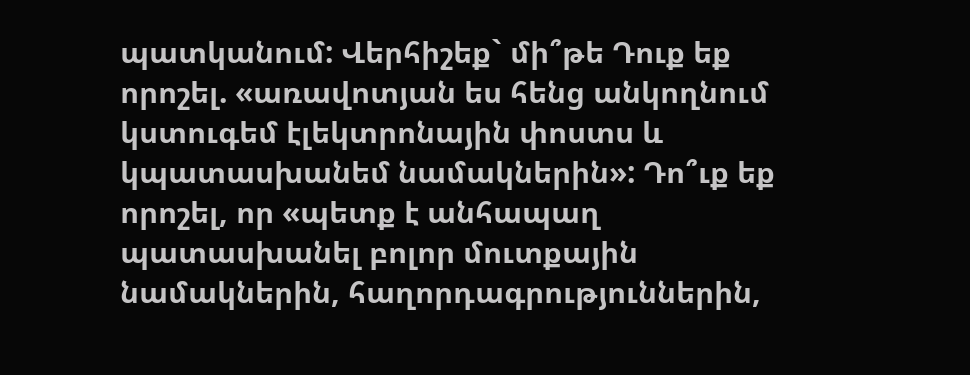պատկանում: Վերհիշեք` մի՞թե Դուք եք որոշել. «առավոտյան ես հենց անկողնում կստուգեմ էլեկտրոնային փոստս և կպատասխանեմ նամակներին»: Դո՞ւք եք որոշել, որ «պետք է անհապաղ պատասխանել բոլոր մուտքային նամակներին, հաղորդագրություններին,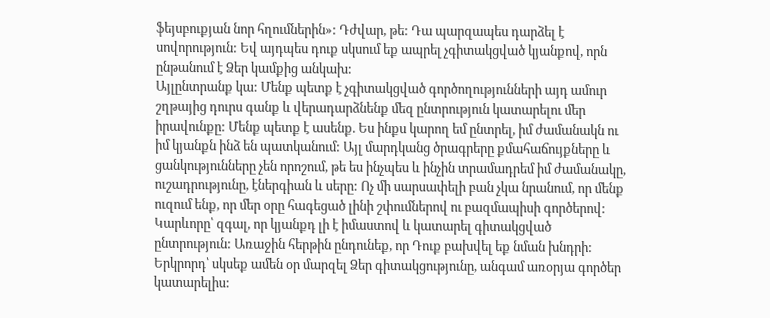ֆեյսբուքյան նոր հղումներին»: Դժվար, թե: Դա պարզապես դարձել է սովորություն: Եվ այդպես դուք սկսում եք ապրել չգիտակցված կյանքով, որն ընթանում է Ձեր կամքից անկախ:
Այլընտրանք կա: Մենք պետք է չգիտակցված գործողությունների այդ ամուր շղթայից դուրս գանք և վերադարձնենք մեզ ընտրություն կատարելու մեր իրավունքը: Մենք պետք է ասենք. Ես ինքս կարող եմ ընտրել, իմ ժամանակն ու իմ կյանքն ինձ են պատկանում: Այլ մարդկանց ծրագրերը քմահաճույքները և ցանկությունները չեն որոշում, թե ես ինչպես և ինչին տրամադրեմ իմ ժամանակը, ուշադրությունը, էներգիան և սերը: Ոչ մի սարսափելի բան չկա նրանում, որ մենք ուզում ենք, որ մեր օրը հագեցած լինի շփումներով ու բազմապիսի գործերով:
Կարևորը՝ զգալ, որ կյանքդ լի է իմաստով և կատարել գիտակցված ընտրություն: Առաջին հերթին ընդունեք, որ Դուք բախվել եք նման խնդրի: Երկրորդ՝ սկսեք ամեն օր մարզել Ձեր գիտակցությունը, անգամ առօրյա գործեր կատարելիս: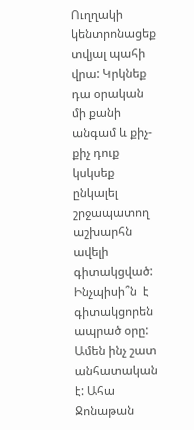Ուղղակի կենտրոնացեք տվյալ պահի վրա: Կրկնեք դա օրական մի քանի անգամ և քիչ-քիչ դուք կսկսեք  ընկալել շրջապատող աշխարհն ավելի գիտակցված:
Ինչպիսի՞ն  է գիտակցորեն ապրած օրը: Ամեն ինչ շատ անհատական է: Ահա Ջոնաթան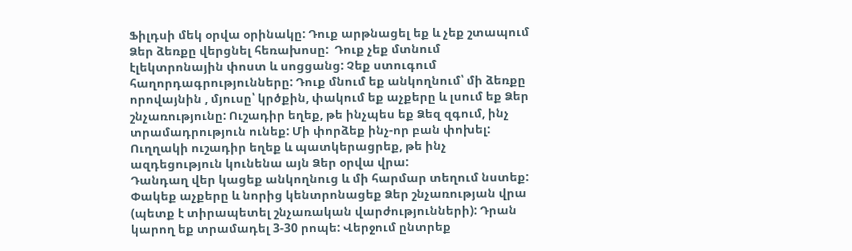Ֆիլդսի մեկ օրվա օրինակը: Դուք արթնացել եք և չեք շտապում Ձեր ձեռքը վերցնել հեռախոսը:  Դուք չեք մտնում էլեկտրոնային փոստ և սոցցանց: Չեք ստուգում հաղորդագրությունները: Դուք մնում եք անկողնում՝ մի ձեռքը որովայնին , մյուսը՝ կրծքին, փակում եք աչքերը և լսում եք Ձեր շնչառությունը: Ուշադիր եղեք, թե ինչպես եք Ձեզ զգում, ինչ տրամադրություն ունեք: Մի փորձեք ինչ-որ բան փոխել: Ուղղակի ուշադիր եղեք և պատկերացրեք, թե ինչ ազդեցություն կունենա այն Ձեր օրվա վրա:
Դանդաղ վեր կացեք անկողնուց և մի հարմար տեղում նստեք: Փակեք աչքերը և նորից կենտրոնացեք Ձեր շնչառության վրա (պետք է տիրապետել շնչառական վարժությունների): Դրան կարող եք տրամադել 3-30 րոպե: Վերջում ընտրեք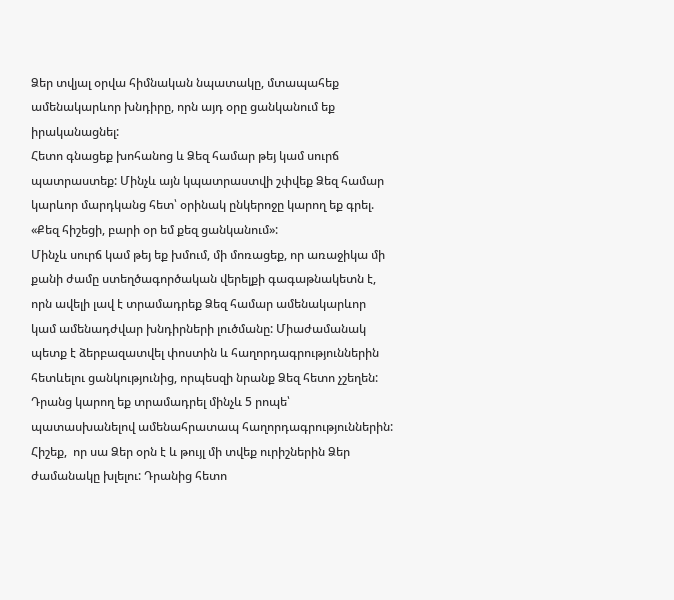Ձեր տվյալ օրվա հիմնական նպատակը, մտապահեք ամենակարևոր խնդիրը, որն այդ օրը ցանկանում եք իրականացնել:
Հետո գնացեք խոհանոց և Ձեզ համար թեյ կամ սուրճ պատրաստեք: Մինչև այն կպատրաստվի շփվեք Ձեզ համար կարևոր մարդկանց հետ՝ օրինակ ընկերոջը կարող եք գրել. «Քեզ հիշեցի, բարի օր եմ քեզ ցանկանում»:
Մինչև սուրճ կամ թեյ եք խմում, մի մոռացեք, որ առաջիկա մի քանի ժամը ստեղծագործական վերելքի գագաթնակետն է, որն ավելի լավ է տրամադրեք Ձեզ համար ամենակարևոր կամ ամենադժվար խնդիրների լուծմանը: Միաժամանակ պետք է ձերբազատվել փոստին և հաղորդագրություններին հետևելու ցանկությունից, որպեսզի նրանք Ձեզ հետո չշեղեն: Դրանց կարող եք տրամադրել մինչև 5 րոպե՝ պատասխանելով ամենահրատապ հաղորդագրություններին: Հիշեք,  որ սա Ձեր օրն է և թույլ մի տվեք ուրիշներին Ձեր ժամանակը խլելու: Դրանից հետո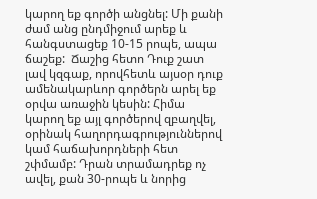կարող եք գործի անցնել: Մի քանի ժամ անց ընդմիջում արեք և հանգստացեք 10-15 րոպե, ապա ճաշեք:  Ճաշից հետո Դուք շատ լավ կզգաք, որովհետև այսօր դուք ամենակարևոր գործերն արել եք օրվա առաջին կեսին: Հիմա կարող եք այլ գործերով զբաղվել, օրինակ հաղորդագրություններով կամ հաճախորդների հետ շփմամբ: Դրան տրամադրեք ոչ ավել, քան 30-րոպե և նորից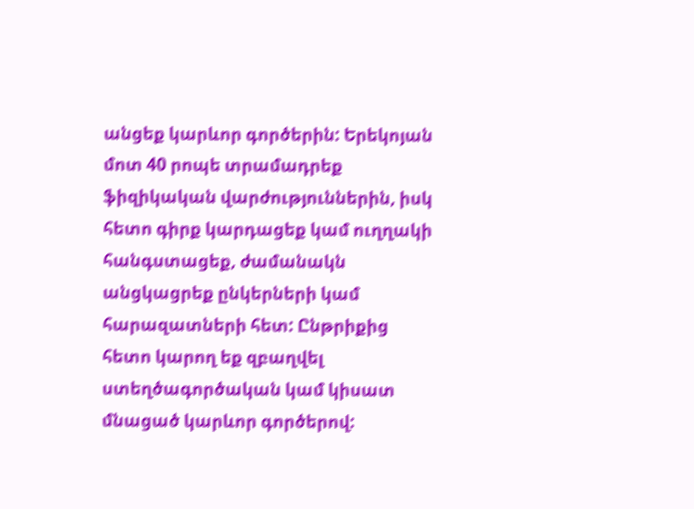անցեք կարևոր գործերին: Երեկոյան մոտ 40 րոպե տրամադրեք ֆիզիկական վարժություններին, իսկ հետո գիրք կարդացեք կամ ուղղակի հանգստացեք, ժամանակն անցկացրեք ընկերների կամ հարազատների հետ: Ընթրիքից հետո կարող եք զբաղվել ստեղծագործական կամ կիսատ մնացած կարևոր գործերով: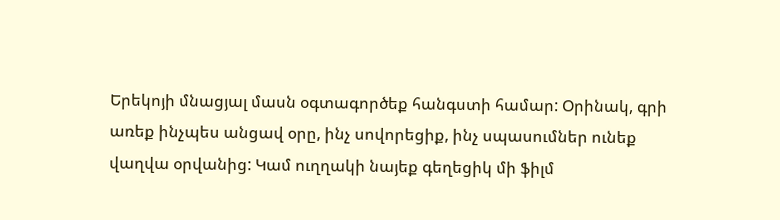Երեկոյի մնացյալ մասն օգտագործեք հանգստի համար: Օրինակ, գրի առեք ինչպես անցավ օրը, ինչ սովորեցիք, ինչ սպասումներ ունեք վաղվա օրվանից: Կամ ուղղակի նայեք գեղեցիկ մի ֆիլմ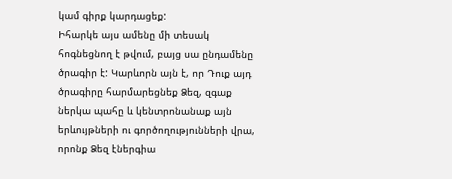կամ գիրք կարդացեք:
Իհարկե այս ամենը մի տեսակ հոգնեցնող է թվում, բայց սա ընդամենը ծրագիր է: Կարևորն այն է, որ Դուք այդ ծրագիրը հարմարեցնեք Ձեզ, զգաք ներկա պահը և կենտրոնանաք այն երևույթների ու գործողությունների վրա, որոնք Ձեզ էներգիա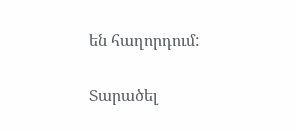են հաղորդում:

Տարածել